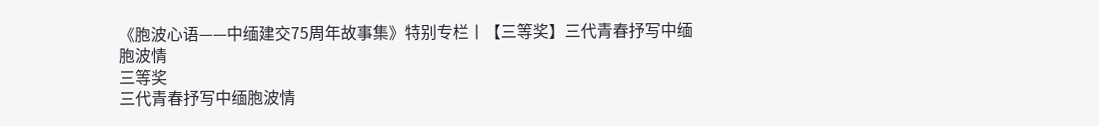《胞波心语——中缅建交75周年故事集》特别专栏丨【三等奖】三代青春抒写中缅胞波情
三等奖
三代青春抒写中缅胞波情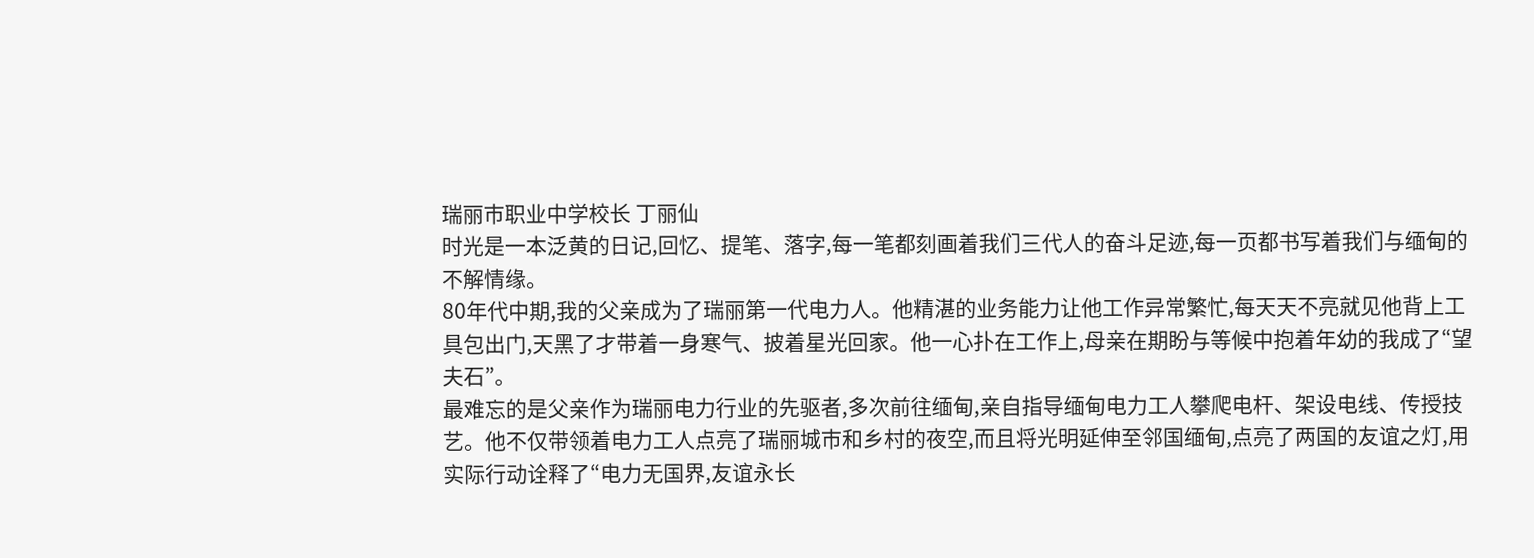瑞丽市职业中学校长 丁丽仙
时光是一本泛黄的日记,回忆、提笔、落字,每一笔都刻画着我们三代人的奋斗足迹,每一页都书写着我们与缅甸的不解情缘。
80年代中期,我的父亲成为了瑞丽第一代电力人。他精湛的业务能力让他工作异常繁忙,每天天不亮就见他背上工具包出门,天黑了才带着一身寒气、披着星光回家。他一心扑在工作上,母亲在期盼与等候中抱着年幼的我成了“望夫石”。
最难忘的是父亲作为瑞丽电力行业的先驱者,多次前往缅甸,亲自指导缅甸电力工人攀爬电杆、架设电线、传授技艺。他不仅带领着电力工人点亮了瑞丽城市和乡村的夜空,而且将光明延伸至邻国缅甸,点亮了两国的友谊之灯,用实际行动诠释了“电力无国界,友谊永长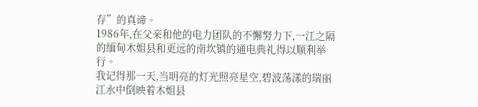存”的真谛。
1986年,在父亲和他的电力团队的不懈努力下,一江之隔的缅甸木姐县和更远的南坎镇的通电典礼得以顺利举行。
我记得那一天,当明亮的灯光照亮星空,碧波荡漾的瑞丽江水中倒映着木姐县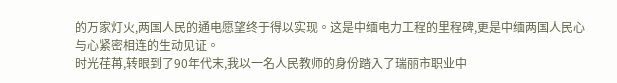的万家灯火,两国人民的通电愿望终于得以实现。这是中缅电力工程的里程碑,更是中缅两国人民心与心紧密相连的生动见证。
时光荏苒,转眼到了90年代末,我以一名人民教师的身份踏入了瑞丽市职业中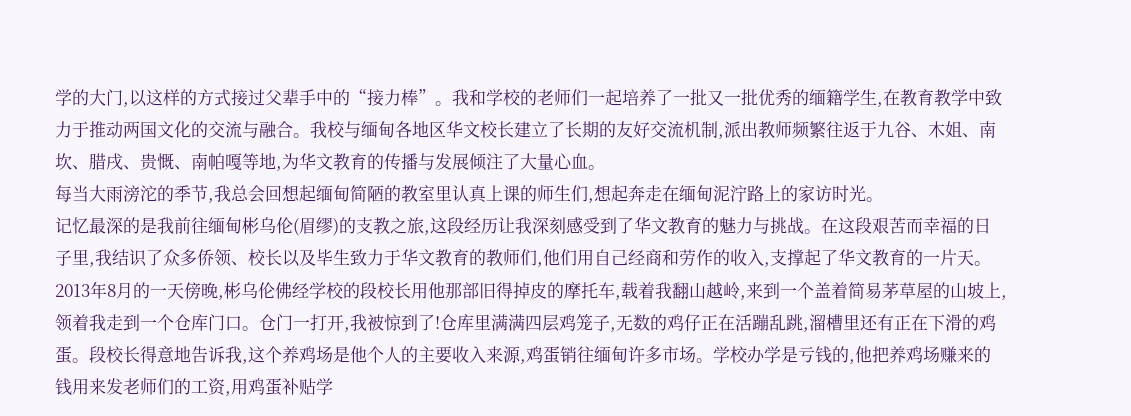学的大门,以这样的方式接过父辈手中的“接力棒”。我和学校的老师们一起培养了一批又一批优秀的缅籍学生,在教育教学中致力于推动两国文化的交流与融合。我校与缅甸各地区华文校长建立了长期的友好交流机制,派出教师频繁往返于九谷、木姐、南坎、腊戌、贵慨、南帕嘎等地,为华文教育的传播与发展倾注了大量心血。
每当大雨滂沱的季节,我总会回想起缅甸简陋的教室里认真上课的师生们,想起奔走在缅甸泥泞路上的家访时光。
记忆最深的是我前往缅甸彬乌伦(眉缪)的支教之旅,这段经历让我深刻感受到了华文教育的魅力与挑战。在这段艰苦而幸福的日子里,我结识了众多侨领、校长以及毕生致力于华文教育的教师们,他们用自己经商和劳作的收入,支撑起了华文教育的一片天。
2013年8月的一天傍晚,彬乌伦佛经学校的段校长用他那部旧得掉皮的摩托车,载着我翻山越岭,来到一个盖着简易茅草屋的山坡上,领着我走到一个仓库门口。仓门一打开,我被惊到了!仓库里满满四层鸡笼子,无数的鸡仔正在活蹦乱跳,溜槽里还有正在下滑的鸡蛋。段校长得意地告诉我,这个养鸡场是他个人的主要收入来源,鸡蛋销往缅甸许多市场。学校办学是亏钱的,他把养鸡场赚来的钱用来发老师们的工资,用鸡蛋补贴学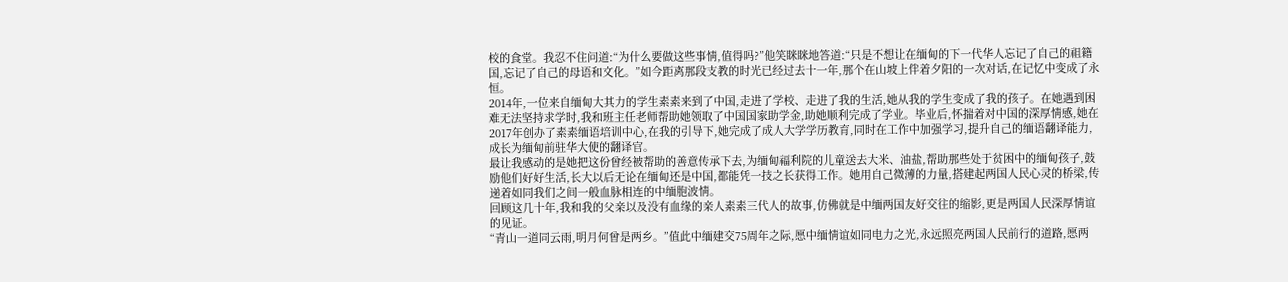校的食堂。我忍不住问道:“为什么要做这些事情,值得吗?”他笑眯眯地答道:“只是不想让在缅甸的下一代华人忘记了自己的祖籍国,忘记了自己的母语和文化。”如今距离那段支教的时光已经过去十一年,那个在山坡上伴着夕阳的一次对话,在记忆中变成了永恒。
2014年,一位来自缅甸大其力的学生素素来到了中国,走进了学校、走进了我的生活,她从我的学生变成了我的孩子。在她遇到困难无法坚持求学时,我和班主任老师帮助她领取了中国国家助学金,助她顺利完成了学业。毕业后,怀揣着对中国的深厚情感,她在2017年创办了素素缅语培训中心,在我的引导下,她完成了成人大学学历教育,同时在工作中加强学习,提升自己的缅语翻译能力,成长为缅甸前驻华大使的翻译官。
最让我感动的是她把这份曾经被帮助的善意传承下去,为缅甸福利院的儿童送去大米、油盐,帮助那些处于贫困中的缅甸孩子,鼓励他们好好生活,长大以后无论在缅甸还是中国,都能凭一技之长获得工作。她用自己微薄的力量,搭建起两国人民心灵的桥梁,传递着如同我们之间一般血脉相连的中缅胞波情。
回顾这几十年,我和我的父亲以及没有血缘的亲人素素三代人的故事,仿佛就是中缅两国友好交往的缩影,更是两国人民深厚情谊的见证。
“青山一道同云雨,明月何曾是两乡。”值此中缅建交75周年之际,愿中缅情谊如同电力之光,永远照亮两国人民前行的道路,愿两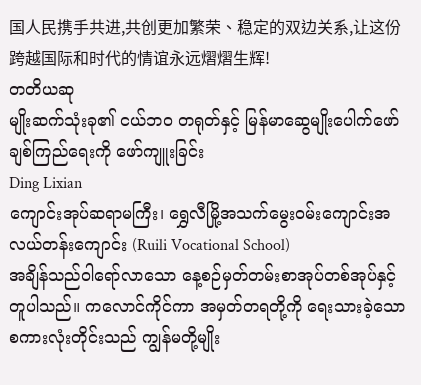国人民携手共进,共创更加繁荣、稳定的双边关系,让这份跨越国际和时代的情谊永远熠熠生辉!
တတိယဆု
မျိုးဆက်သုံးခု၏ ငယ်ဘဝ တရုတ်နှင့် မြန်မာဆွေမျိုးပေါက်ဖော်ချစ်ကြည်ရေးကို ဖော်ကျူးခြင်း
Ding Lixian
ကျောင်းအုပ်ဆရာမကြီး၊ ရွှေလီမြို့အသက်မွေးဝမ်းကျောင်းအလယ်တန်းကျောင်း (Ruili Vocational School)
အချိန်သည်ဝါရော်လာသော နေ့စဉ်မှတ်တမ်းစာအုပ်တစ်အုပ်နှင့် တူပါသည်။ ကလောင်ကိုင်ကာ အမှတ်တရတို့ကို ရေးသားခဲ့သော စကားလုံးတိုင်းသည် ကျွန်မတို့မျိုး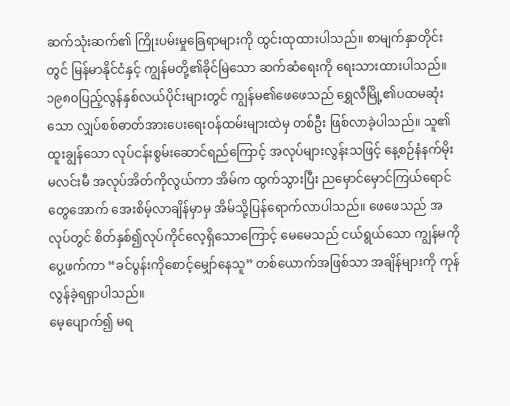ဆက်သုံးဆက်၏ ကြိုးပမ်းမှုခြေရာများကို ထွင်းထုထားပါသည်။ စာမျက်နှာတိုင်းတွင် မြန်မာနိုင်ငံနှင့် ကျွန်မတို့၏ခိုင်မြဲသော ဆက်ဆံရေးကို ရေးသားထားပါသည်။
၁၉၈၀ပြည့်လွန်နှစ်လယ်ပိုင်းများတွင် ကျွန်မ၏ဖေဖေသည် ရွှေလီမြို့၏ပထမဆုံးသော လျှပ်စစ်ဓာတ်အားပေးရေးဝန်ထမ်းများထဲမှ တစ်ဦး ဖြစ်လာခဲ့ပါသည်။ သူ၏ ထူးချွန်သော လုပ်ငန်းစွမ်းဆောင်ရည်ကြောင့် အလုပ်များလွန်းသဖြင့် နေ့စဉ်နံနက်မိုးမလင်းမီ အလုပ်အိတ်ကိုလွယ်ကာ အိမ်က ထွက်သွားပြီး ညမှောင်မှောင်ကြယ်ရောင်တွေအောက် အေးစိမ့်လာချိန်မှာမှ အိမ်သို့ပြန်ရောက်လာပါသည်။ ဖေဖေသည် အလုပ်တွင် စိတ်နှစ်၍လုပ်ကိုင်လေ့ရှိသောကြောင့် မေမေသည် ငယ်ရွယ်သော ကျွန်မကိုပွေ့ဖက်ကာ “ခင်ပွန်းကိုစောင့်မျှော်နေသူ” တစ်ယောက်အဖြစ်သာ အချိန်များကို ကုန်လွန်ခဲ့ရရှာပါသည်။
မေ့ပျောက်၍ မရ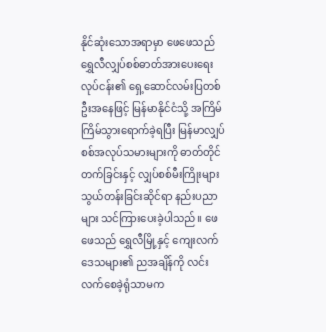နိုင်ဆုံးသောအရာမှာ ဖေဖေသည် ရွှေလီလျှပ်စစ်ဓာတ်အားပေးရေးလုပ်ငန်း၏ ရှေ့ဆောင်လမ်းပြတစ်ဦးအနေဖြင့် မြန်မာနိုင်ငံသို့ အကြိမ်ကြိမ်သွားရောက်ခဲ့ရပြီး မြန်မာလျှပ်စစ်အလုပ်သမားများကို ဓာတ်တိုင်တက်ခြင်းနှင့် လျှပ်စစ်မီးကြိုးများသွယ်တန်းခြင်းဆိုင်ရာ နည်းပညာများ သင်ကြားပေးခဲ့ပါသည်။ ဖေဖေသည် ရွှေလီမြို့နှင့် ကျေးလက်ဒေသများ၏ ညအချိန်ကို လင်းလက်စေခဲ့ရုံသာမက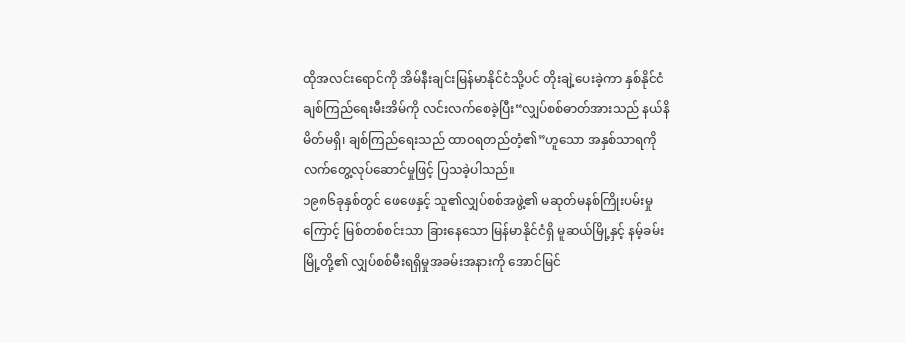ထိုအလင်းရောင်ကို အိမ်နီးချင်းမြန်မာနိုင်ငံသို့ပင် တိုးချဲ့ပေးခဲ့ကာ နှစ်နိုင်ငံချစ်ကြည်ရေးမီးအိမ်ကို လင်းလက်စေခဲ့ပြီး“လျှပ်စစ်ဓာတ်အားသည် နယ်နိမိတ်မရှိ၊ ချစ်ကြည်ရေးသည် ထာဝရတည်တံ့၏”ဟူသော အနှစ်သာရကို လက်တွေ့လုပ်ဆောင်မှုဖြင့် ပြသခဲ့ပါသည်။
၁၉၈၆ခုနှစ်တွင် ဖေဖေနှင့် သူ၏လျှပ်စစ်အဖွဲ့၏ မဆုတ်မနစ်ကြိုးပမ်းမှုကြောင့် မြစ်တစ်စင်းသာ ခြားနေသော မြန်မာနိုင်ငံရှိ မူဆယ်မြို့နှင့် နမ့်ခမ်းမြို့တို့၏ လျှပ်စစ်မီးရရှိမှုအခမ်းအနားကို အောင်မြင်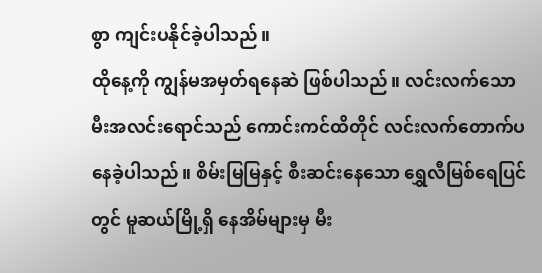စွာ ကျင်းပနိုင်ခဲ့ပါသည်။
ထိုနေ့ကို ကျွန်မအမှတ်ရနေဆဲ ဖြစ်ပါသည်။ လင်းလက်သော မီးအလင်းရောင်သည် ကောင်းကင်ထိတိုင် လင်းလက်တောက်ပနေခဲ့ပါသည်။ စိမ်းမြမြနှင့် စီးဆင်းနေသော ရွှေလီမြစ်ရေပြင်တွင် မူဆယ်မြို့ရှိ နေအိမ်များမှ မီး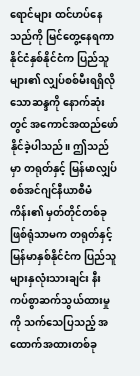ရောင်များ ထင်ဟပ်နေသည်ကို မြင်တွေ့နေရကာ နိုင်ငံနှစ်နိုင်ငံက ပြည်သူများ၏ လျှပ်စစ်မီးရရှိလိုသောဆန္ဒကို နောက်ဆုံးတွင် အကောင်အထည်ဖော်နိုင်ခဲ့ပါသည်။ ဤသည်မှာ တရုတ်နှင့် မြန်မာလျှပ်စစ်အင်ဂျင်နီယာစီမံကိန်း၏ မှတ်တိုင်တစ်ခုဖြစ်ရုံသာမက တရုတ်နှင့် မြန်မာနှစ်နိုင်ငံက ပြည်သူများနှလုံးသားချင်း နီးကပ်စွာဆက်သွယ်ထားမှုကို သက်သေပြသည့် အထောက်အထားတစ်ခု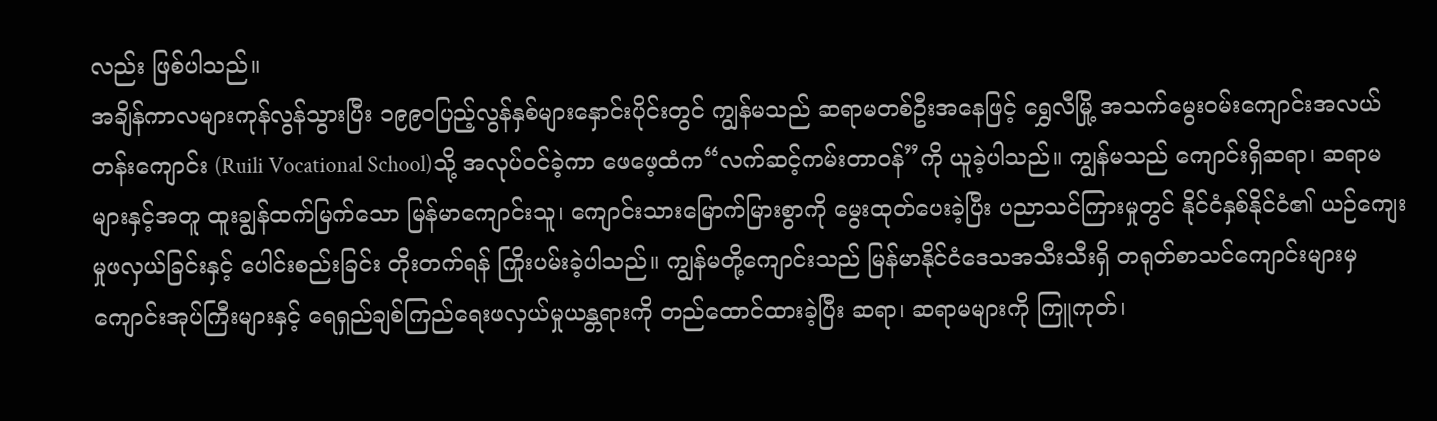လည်း ဖြစ်ပါသည်။
အချိန်ကာလများကုန်လွန်သွားပြီး ၁၉၉၀ပြည့်လွန်နှစ်များနှောင်းပိုင်းတွင် ကျွန်မသည် ဆရာမတစ်ဦးအနေဖြင့် ရွှေလီမြို့ အသက်မွေးဝမ်းကျောင်းအလယ်တန်းကျောင်း (Ruili Vocational School)သို့ အလုပ်ဝင်ခဲ့ကာ ဖေဖေ့ထံက“လက်ဆင့်ကမ်းတာဝန်”ကို ယူခဲ့ပါသည်။ ကျွန်မသည် ကျောင်းရှိဆရာ၊ ဆရာမများနှင့်အတူ ထူးချွန်ထက်မြက်သော မြန်မာကျောင်းသူ၊ ကျောင်းသားမြောက်မြားစွာကို မွေးထုတ်ပေးခဲ့ပြီး ပညာသင်ကြားမှုတွင် နိုင်ငံနှစ်နိုင်ငံ၏ ယဉ်ကျေးမှုဖလှယ်ခြင်းနှင့် ပေါင်းစည်းခြင်း တိုးတက်ရန် ကြိုးပမ်းခဲ့ပါသည်။ ကျွန်မတို့ကျောင်းသည် မြန်မာနိုင်ငံဒေသအသီးသီးရှိ တရုတ်စာသင်ကျောင်းများမှ ကျောင်းအုပ်ကြီးများနှင့် ရေရှည်ချစ်ကြည်ရေးဖလှယ်မှုယန္တရားကို တည်ထောင်ထားခဲ့ပြီး ဆရာ၊ ဆရာမများကို ကြူကုတ်၊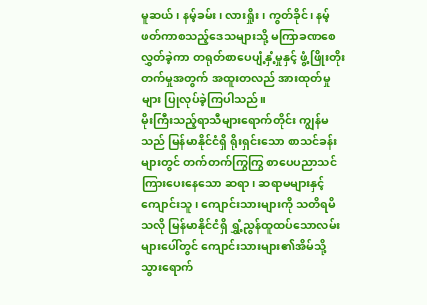မူဆယ်၊ နမ့်ခမ်း၊ လားရှိုး၊ ကွတ်ခိုင်၊ နမ့်ဖတ်ကာစသည့်ဒေသများသို့ မကြာခဏစေလွှတ်ခဲ့ကာ တရုတ်စာပေပျံ့နှံ့မှုနှင့် ဖွံ့ဖြိုးတိုးတက်မှုအတွက် အထူးတလည် အားထုတ်မှုများ ပြုလုပ်ခဲ့ကြပါသည်။
မိုးကြီးသည့်ရာသီများရောက်တိုင်း ကျွန်မသည် မြန်မာနိုင်ငံရှိ ရိုးရှင်းသော စာသင်ခန်းများတွင် တက်တက်ကြွကြွ စာပေပညာသင်ကြားပေးနေသော ဆရာ၊ ဆရာမများနှင့် ကျောင်းသူ၊ ကျောင်းသားများကို သတိရမိသလို မြန်မာနိုင်ငံရှိ ရွှံ့ညွန်ထူထပ်သောလမ်းများပေါ်တွင် ကျောင်းသားများ၏အိမ်သို့ သွားရောက်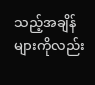သည့်အချိန်များကိုလည်း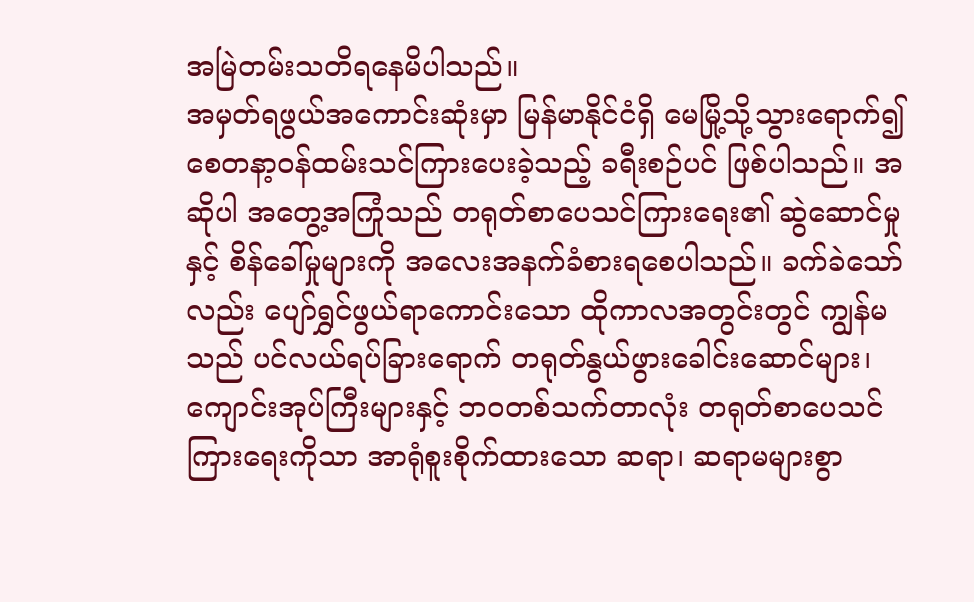အမြဲတမ်းသတိရနေမိပါသည်။
အမှတ်ရဖွယ်အကောင်းဆုံးမှာ မြန်မာနိုင်ငံရှိ မေမြို့သို့သွားရောက်၍ စေတနာ့ဝန်ထမ်းသင်ကြားပေးခဲ့သည့် ခရီးစဉ်ပင် ဖြစ်ပါသည်။ အဆိုပါ အတွေ့အကြုံသည် တရုတ်စာပေသင်ကြားရေး၏ ဆွဲဆောင်မှုနှင့် စိန်ခေါ်မှုများကို အလေးအနက်ခံစားရစေပါသည်။ ခက်ခဲသော်လည်း ပျော်ရွှင်ဖွယ်ရာကောင်းသော ထိုကာလအတွင်းတွင် ကျွန်မသည် ပင်လယ်ရပ်ခြားရောက် တရုတ်နွယ်ဖွားခေါင်းဆောင်များ၊ ကျောင်းအုပ်ကြီးများနှင့် ဘဝတစ်သက်တာလုံး တရုတ်စာပေသင်ကြားရေးကိုသာ အာရုံစူးစိုက်ထားသော ဆရာ၊ ဆရာမများစွာ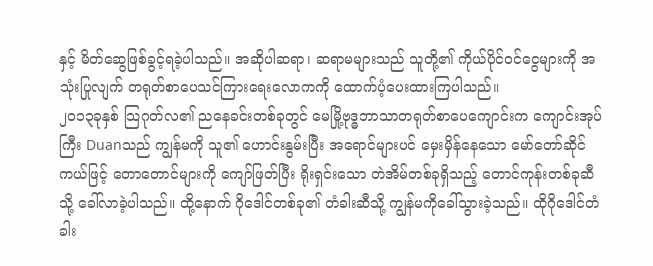နှင့် မိတ်ဆွေဖြစ်ခွင့်ရခဲ့ပါသည်။ အဆိုပါဆရာ၊ ဆရာမများသည် သူတို့၏ ကိုယ်ပိုင်ဝင်ငွေများကို အသုံးပြုလျက် တရုတ်စာပေသင်ကြားရေးလောကကို ထောက်ပံ့ပေးထားကြပါသည်။
၂၀၁၃ခုနှစ် သြဂုတ်လ၏ ညနေခင်းတစ်ခုတွင် မေမြို့ဗုဒ္ဓဘာသာတရုတ်စာပေကျောင်းက ကျောင်းအုပ်ကြီး Duanသည် ကျွန်မကို သူ၏ ဟောင်းနွမ်းပြီး အရောင်များပင် မှေးမှိန်နေသော မော်တော်ဆိုင်ကယ်ဖြင့် တောတောင်များကို ကျော်ဖြတ်ပြီး ရိုးရှင်းသော တဲအိမ်တစ်ခုရှိသည့် တောင်ကုန်းတစ်ခုဆီသို့ ခေါ်လာခဲ့ပါသည်။ ထို့နောက် ဂိုဒေါင်တစ်ခု၏ တံခါးဆီသို့ ကျွန်မကိုခေါ်သွားခဲ့သည်။ ထိုဂိုဒေါင်တံခါး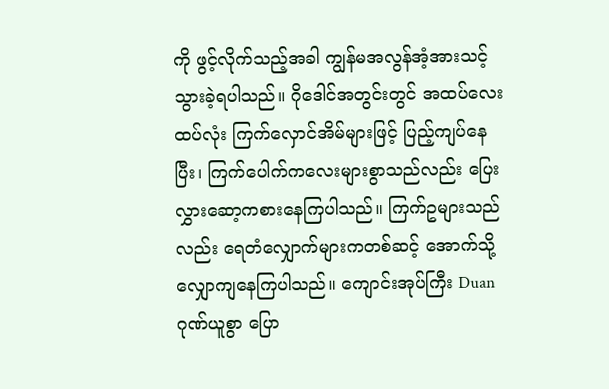ကို ဖွင့်လိုက်သည့်အခါ ကျွန်မအလွန်အံ့အားသင့်သွားခဲ့ရပါသည်။ ဂိုဒေါင်အတွင်းတွင် အထပ်လေးထပ်လုံး ကြက်လှောင်အိမ်များဖြင့် ပြည့်ကျပ်နေပြီး၊ ကြက်ပေါက်ကလေးများစွာသည်လည်း ပြေးလွှားဆော့ကစားနေကြပါသည်။ ကြက်ဥများသည်လည်း ရေတံလျှောက်များကတစ်ဆင့် အောက်သို့ လျှောကျနေကြပါသည်။ ကျောင်းအုပ်ကြီး Duan ဂုဏ်ယူစွာ ပြော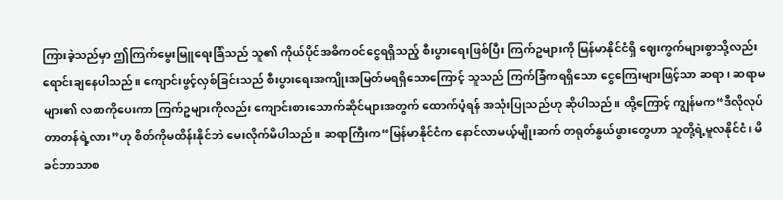ကြားခဲ့သည်မှာ ဤကြက်မွေးမြူရေးခြံသည် သူ၏ ကိုယ်ပိုင်အဓိကဝင်ငွေရရှိသည့် စီးပွားရေးဖြစ်ပြီး ကြက်ဥများကို မြန်မာနိုင်ငံရှိ ဈေးကွက်များစွာသို့လည်း ရောင်းချနေပါသည်။ ကျောင်းဖွင့်လှစ်ခြင်းသည် စီးပွားရေးအကျိုးအမြတ်မရရှိသောကြောင့် သူသည် ကြက်ခြံကရရှိသော ငွေကြေးများဖြင့်သာ ဆရာ၊ ဆရာမများ၏ လစာကိုပေးကာ ကြက်ဥများကိုလည်း ကျောင်းစားသောက်ဆိုင်များအတွက် ထောက်ပံ့ရန် အသုံးပြုသည်ဟု ဆိုပါသည်။ ထို့ကြောင့် ကျွန်မက“ဒီလိုလုပ်တာတန်ရဲ့လား”ဟု စိတ်ကိုမထိန်းနိုင်ဘဲ မေးလိုက်မိပါသည်။ ဆရာကြီးက“မြန်မာနိုင်ငံက နောင်လာမယ့်မျိုးဆက် တရုတ်နွယ်ဖွားတွေဟာ သူတို့ရဲ့မူလနိုင်ငံ၊ မိခင်ဘာသာစ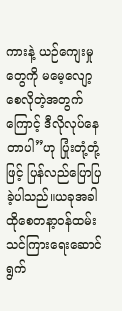ကားနဲ့ ယဉ်ကျေးမှုတွေကို မမေ့လျော့စေလိုတဲ့အတွက်ကြောင့် ဒီလိုလုပ်နေတာပါ”ဟု ပြုံးတုံ့တုံ့ဖြင့် ပြန်လည်ပြောပြခဲ့ပါသည်။ယခုအခါ ထိုစေတနာ့ဝန်ထမ်းသင်ကြားရေးဆောင်ရွက်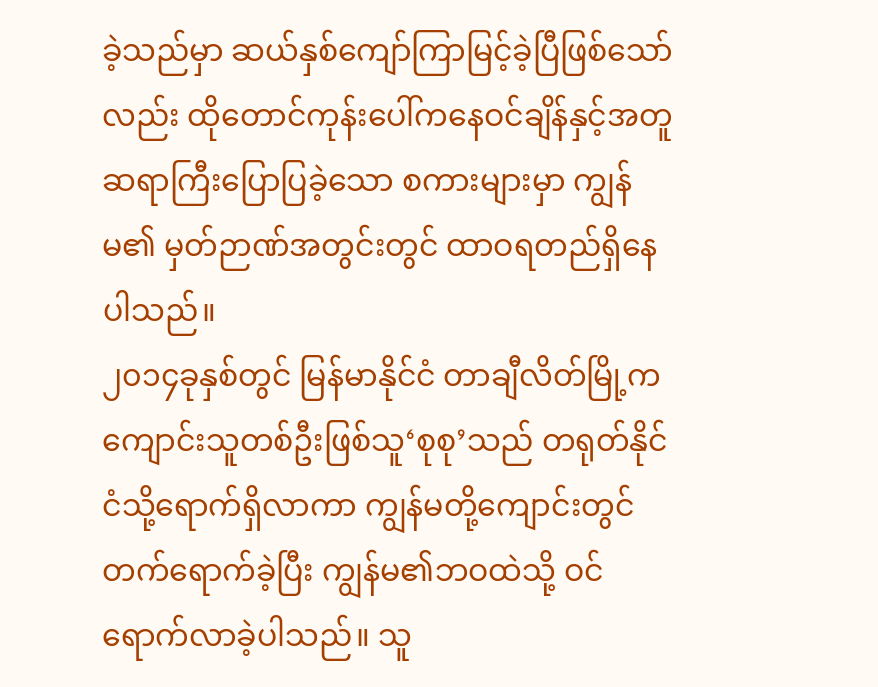ခဲ့သည်မှာ ဆယ်နှစ်ကျော်ကြာမြင့်ခဲ့ပြီဖြစ်သော်လည်း ထိုတောင်ကုန်းပေါ်ကနေဝင်ချိန်နှင့်အတူ ဆရာကြီးပြောပြခဲ့သော စကားများမှာ ကျွန်မ၏ မှတ်ဉာဏ်အတွင်းတွင် ထာဝရတည်ရှိနေပါသည်။
၂၀၁၄ခုနှစ်တွင် မြန်မာနိုင်ငံ တာချီလိတ်မြို့က ကျောင်းသူတစ်ဦးဖြစ်သူ‘စုစု’သည် တရုတ်နိုင်ငံသို့ရောက်ရှိလာကာ ကျွန်မတို့ကျောင်းတွင် တက်ရောက်ခဲ့ပြီး ကျွန်မ၏ဘဝထဲသို့ ဝင်ရောက်လာခဲ့ပါသည်။ သူ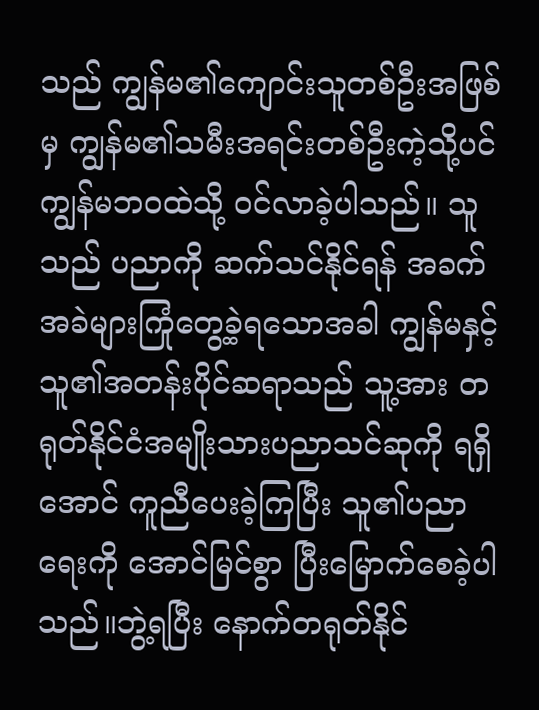သည် ကျွန်မ၏ကျောင်းသူတစ်ဦးအဖြစ်မှ ကျွန်မ၏သမီးအရင်းတစ်ဦးကဲ့သို့ပင် ကျွန်မဘဝထဲသို့ ဝင်လာခဲ့ပါသည်။ သူသည် ပညာကို ဆက်သင်နိုင်ရန် အခက်အခဲများကြုံတွေ့ခဲ့ရသောအခါ ကျွန်မနှင့် သူ၏အတန်းပိုင်ဆရာသည် သူ့အား တရုတ်နိုင်ငံအမျိုးသားပညာသင်ဆုကို ရရှိအောင် ကူညီပေးခဲ့ကြပြီး သူ၏ပညာရေးကို အောင်မြင်စွာ ပြီးမြောက်စေခဲ့ပါသည်။ဘွဲ့ရပြီး နောက်တရုတ်နိုင်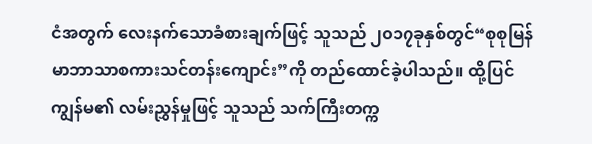ငံအတွက် လေးနက်သောခံစားချက်ဖြင့် သူသည် ၂၀၁၇ခုနှစ်တွင်“စုစုမြန်မာဘာသာစကားသင်တန်းကျောင်း”ကို တည်ထောင်ခဲ့ပါသည်။ ထို့ပြင် ကျွန်မ၏ လမ်းညွှန်မှုဖြင့် သူသည် သက်ကြီးတက္က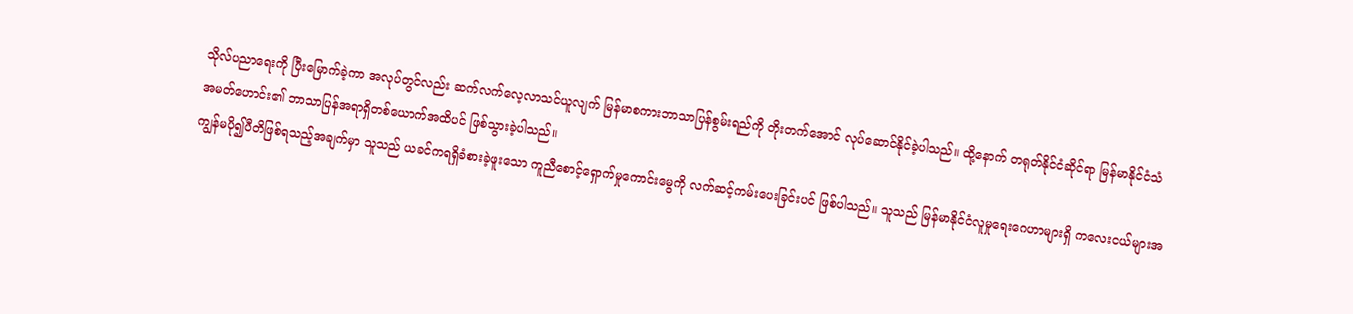သိုလ်ပညာရေးကို ပြီးမြောက်ခဲ့ကာ အလုပ်တွင်လည်း ဆက်လက်လေ့လာသင်ယူလျက် မြန်မာစကားဘာသာပြန်စွမ်းရည်ကို တိုးတက်အောင် လုပ်ဆောင်နိုင်ခဲ့ပါသည်။ ထို့နောက် တရုတ်နိုင်ငံဆိုင်ရာ မြန်မာနိုင်ငံသံအမတ်ဟောင်း၏ ဘာသာပြန်အရာရှိတစ်ယောက်အထိပင် ဖြစ်သွားခဲ့ပါသည်။
ကျွန်မပို၍ပီတိဖြစ်ရသည့်အချက်မှာ သူသည် ယခင်ကရရှိခံစားခဲ့ဖူးသော ကူညီစောင့်ရှောက်မှုကောင်းမွေကို လက်ဆင့်ကမ်းပေးခြင်းပင် ဖြစ်ပါသည်။ သူသည် မြန်မာနိုင်ငံလူမှုရေးဂေဟာများရှိ ကလေးငယ်များအ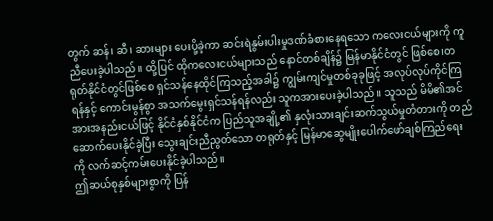တွက် ဆန်၊ ဆီ၊ ဆားများ ပေးပို့ခဲ့ကာ ဆင်းရဲနွမ်းပါးမှုဒဏ်ခံစားနေရသော ကလေးငယ်များကို ကူညီပေးခဲ့ပါသည်။ ထို့ပြင် ထိုကလေးငယ်များသည် နောင်တစ်ချိန်၌ မြန်မာနိုင်ငံတွင် ဖြစ်စေ၊တရုတ်နိုင်ငံတွင်ဖြစ်စေ ရှင်သန်နေထိုင်ကြသည့်အခါ၌ ကျွမ်းကျင်မှုတစ်ခုခုဖြင့် အလုပ်လုပ်ကိုင်ကြရန်နှင့် ကောင်းမွန်စွာ အသက်မွေးရှင်သန်ရန်လည်း သူကအားပေးခဲ့ပါသည်။ သူသည် မိမိ၏အင်အားအနည်းငယ်ဖြင့် နိုင်ငံနှစ်နိုင်ငံက ပြည်သူအချို့၏ နှလုံးသားချင်းဆက်သွယ်မှုတံတားကို တည်ဆောက်ပေးနိုင်ခဲ့ပြီး သွေးချင်းညီညွတ်သော တရုတ်နှင့် မြန်မာဆွေမျိုးပေါက်ဖော်ချစ်ကြည်ရေးကို လက်ဆင့်ကမ်းပေးနိုင်ခဲ့ပါသည်။
ဤဆယ်စုနှစ်များစွာကို ပြန်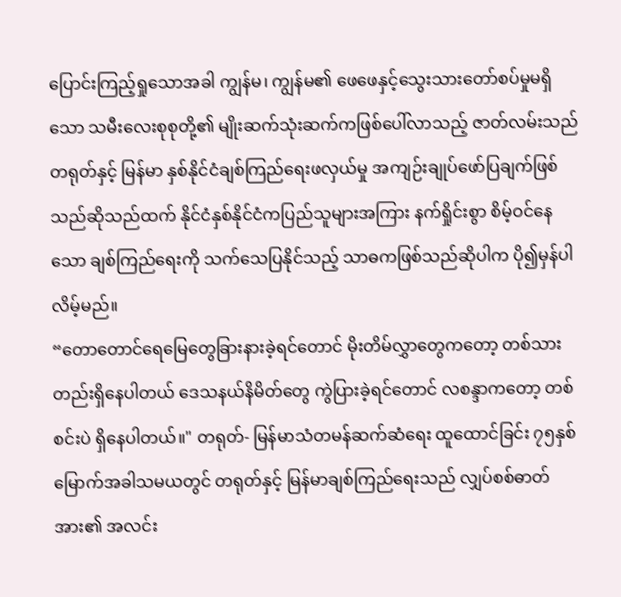ပြောင်းကြည့်ရှုသောအခါ ကျွန်မ၊ ကျွန်မ၏ ဖေဖေနှင့်သွေးသားတော်စပ်မှုမရှိသော သမီးလေးစုစုတို့၏ မျိုးဆက်သုံးဆက်ကဖြစ်ပေါ်လာသည့် ဇာတ်လမ်းသည် တရုတ်နှင့် မြန်မာ နှစ်နိုင်ငံချစ်ကြည်ရေးဖလှယ်မှု အကျဉ်းချုပ်ဖော်ပြချက်ဖြစ်သည်ဆိုသည်ထက် နိုင်ငံနှစ်နိုင်ငံကပြည်သူများအကြား နက်ရှိုင်းစွာ စိမ့်ဝင်နေသော ချစ်ကြည်ရေးကို သက်သေပြနိုင်သည့် သာဓကဖြစ်သည်ဆိုပါက ပို၍မှန်ပါလိမ့်မည်။
“တောတောင်ရေမြေတွေခြားနားခဲ့ရင်တောင် မိုးတိမ်လွှာတွေကတော့ တစ်သားတည်းရှိနေပါတယ် ဒေသနယ်နိမိတ်တွေ ကွဲပြားခဲ့ရင်တောင် လစန္ဒာကတော့ တစ်စင်းပဲ ရှိနေပါတယ်။" တရုတ်- မြန်မာသံတမန်ဆက်ဆံရေး ထူထောင်ခြင်း ၇၅နှစ်မြောက်အခါသမယတွင် တရုတ်နှင့် မြန်မာချစ်ကြည်ရေးသည် လျှပ်စစ်ဓာတ်အား၏ အလင်း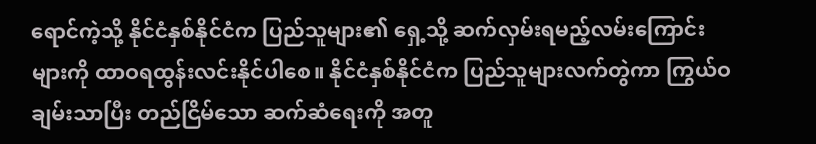ရောင်ကဲ့သို့ နိုင်ငံနှစ်နိုင်ငံက ပြည်သူများ၏ ရှေ့သို့ ဆက်လှမ်းရမည့်လမ်းကြောင်းများကို ထာဝရထွန်းလင်းနိုင်ပါစေ။ နိုင်ငံနှစ်နိုင်ငံက ပြည်သူများလက်တွဲကာ ကြွယ်ဝချမ်းသာပြီး တည်ငြိမ်သော ဆက်ဆံရေးကို အတူ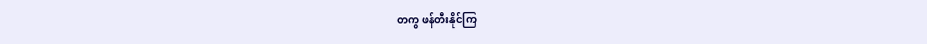တကွ ဖန်တီးနိုင်ကြ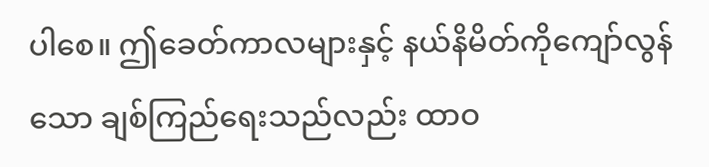ပါစေ။ ဤခေတ်ကာလများနှင့် နယ်နိမိတ်ကိုကျော်လွန်သော ချစ်ကြည်ရေးသည်လည်း ထာဝ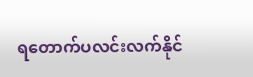ရတောက်ပလင်းလက်နိုင်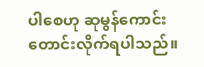ပါစေဟု ဆုမွန်ကောင်းတောင်းလိုက်ရပါသည်။